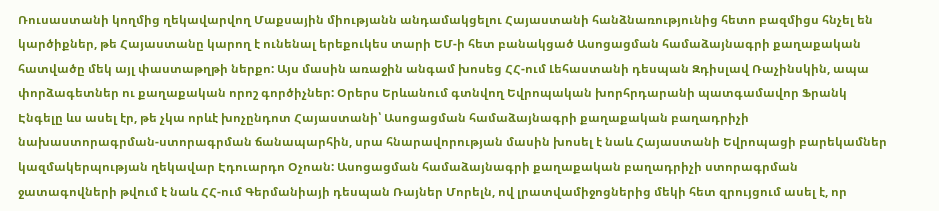Ռուսաստանի կողմից ղեկավարվող Մաքսային միությանն անդամակցելու Հայաստանի հանձնառությունից հետո բազմիցս հնչել են կարծիքներ, թե Հայաստանը կարող է ունենալ երեքուկես տարի ԵՄ-ի հետ բանակցած Ասոցացման համաձայնագրի քաղաքական հատվածը մեկ այլ փաստաթղթի ներքո: Այս մասին առաջին անգամ խոսեց ՀՀ-ում Լեհաստանի դեսպան Զդիսլավ Ռաչինսկին, ապա փորձագետներ ու քաղաքական որոշ գործիչներ: Օրերս Երևանում գտնվող Եվրոպական խորհրդարանի պատգամավոր Ֆրանկ Էնգելը ևս ասել էր, թե չկա որևէ խոչընդոտ Հայաստանի՝ Ասոցացման համաձայնագրի քաղաքական բաղադրիչի նախաստորագրման-ստորագրման ճանապարհին, սրա հնարավորության մասին խոսել է նաև Հայաստանի Եվրոպացի բարեկամներ կազմակերպության ղեկավար Էդուարդո Օչոան: Ասոցացման համաձայնագրի քաղաքական բաղադրիչի ստորագրման ջատագովների թվում է նաև ՀՀ-ում Գերմանիայի դեսպան Ռայներ Մորելն, ով լրատվամիջոցներից մեկի հետ զրույցում ասել է, որ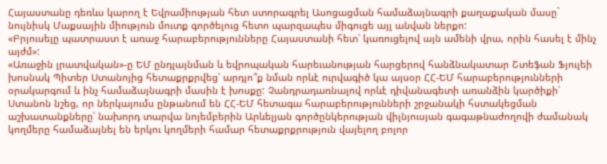Հայաստանը դեռևս կարող է Եվրամիության հետ ստորագրել Ասոցացման համաձայնագրի քաղաքական մասը` նույնիսկ Մաքսային միություն մուտք գործելուց հետո պարզապես միգուցե այլ անվան ներքո:
«Բրյուսելը պատրաստ է առաջ հարաբերությունները Հայաստանի հետ՝ կառուցելով այն ամենի վրա, որին հասել է մինչ այժմ»:
«Առաջին լրատվական»-ը ԵՄ ընդլայնման և եվրոպական հարեւանության հարցերով հանձնակատար Շտեֆան Ֆյուլեի խոսնակ Պիտեր Ստանոյից հետաքրքրվեց՝ արդյո՞ք նման որևէ ուրվագիծ կա այսօր ՀՀ-ԵՄ հարաբերությունների օրակարգում և ինչ համաձայնագրի մասին է խոսքը: Չանդրադառնալով որևէ դիվանագետի առանձին կարծիքի՝ Ստանոն նշեց, որ ներկայումս ընթանում են ՀՀ-ԵՄ հետագա հարաբերությունների շրջանակի հստակեցման աշխատանքները՝ նախորդ տարվա նոյեմբերին Արևելյան գործընկերության վիլնյուսյան գագաթնաժողովի ժամանակ կողմերը համաձայնել են երկու կողմերի համար հետաքրքրություն վայելող բոլոր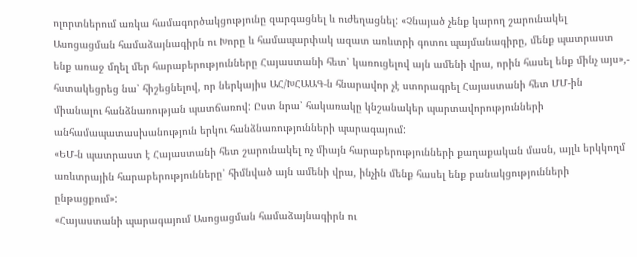ոլորտներում առկա համագործակցությունը զարգացնել և ուժեղացնել: «Չնայած չենք կարող շարունակել Ասոցացման համաձայնագիրն ու Խորը և համապարփակ ազատ առևտրի գոտու պայմանագիրը, մենք պատրաստ ենք առաջ մղել մեր հարաբերությունները Հայաստանի հետ՝ կառուցելով այն ամենի վրա, որին հասել ենք մինչ այս»,- հստակեցրեց նա՝ հիշեցնելով, որ ներկայիս ԱՀ/ԽՀԱԱԳ-ն հնարավոր չէ ստորագրել Հայաստանի հետ ՄՄ-ին միանալու հանձնառության պատճառով: Ըստ նրա՝ հակառակը կնշանակեր պարտավորությունների անհամապատասխանություն երկու հանձնառությունների պարագայում:
«ԵՄ-ն պատրաստ է Հայաստանի հետ շարունակել ոչ միայն հարաբերությունների քաղաքական մասն, այլև երկկողմ առևտրային հարաբերությունները՝ հիմնված այն ամենի վրա, ինչին մենք հասել ենք բանակցությունների ընթացքում»:
«Հայաստանի պարագայում Ասոցացման համաձայնագիրն ու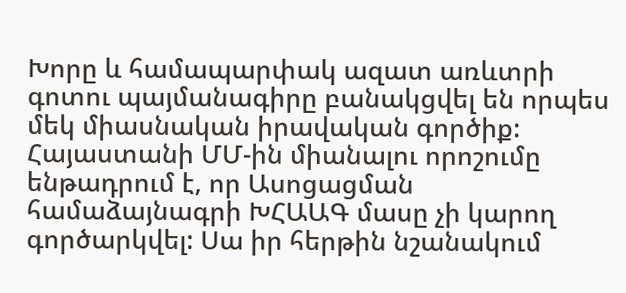Խորը և համապարփակ ազատ առևտրի գոտու պայմանագիրը բանակցվել են որպես մեկ միասնական իրավական գործիք: Հայաստանի ՄՄ-ին միանալու որոշումը ենթադրում է, որ Ասոցացման համաձայնագրի ԽՀԱԱԳ մասը չի կարող գործարկվել: Սա իր հերթին նշանակում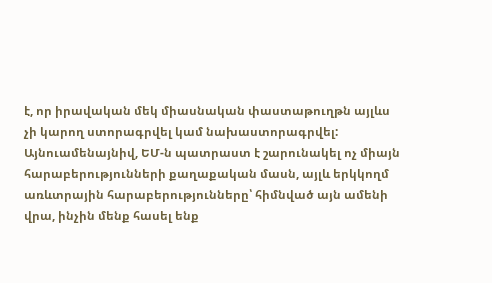է, որ իրավական մեկ միասնական փաստաթուղթն այլևս չի կարող ստորագրվել կամ նախաստորագրվել: Այնուամենայնիվ, ԵՄ-ն պատրաստ է շարունակել ոչ միայն հարաբերությունների քաղաքական մասն, այլև երկկողմ առևտրային հարաբերությունները՝ հիմնված այն ամենի վրա, ինչին մենք հասել ենք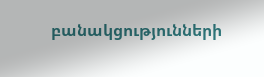բանակցությունների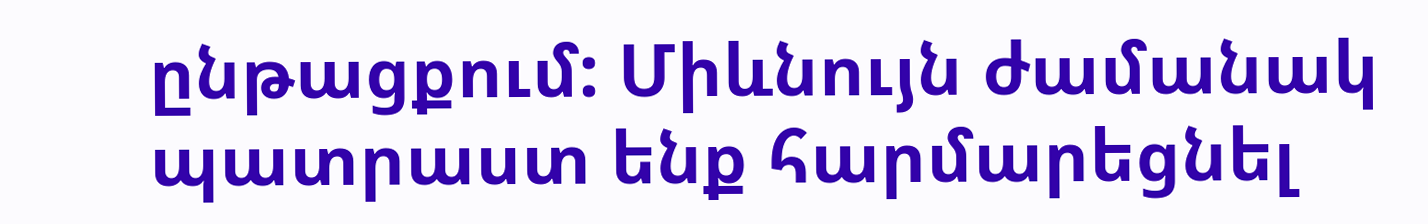ընթացքում: Միևնույն ժամանակ պատրաստ ենք հարմարեցնել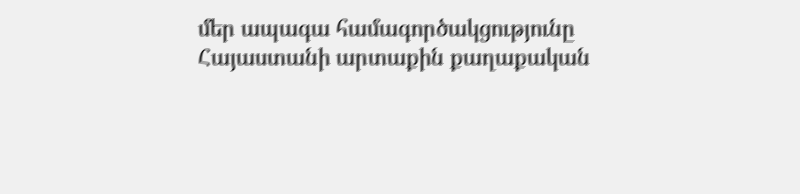մեր ապագա համագործակցությունը Հայաստանի արտաքին քաղաքական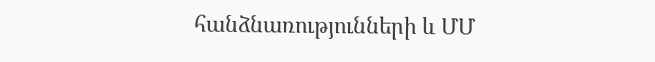հանձնառությունների և ՄՄ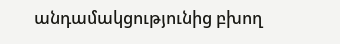անդամակցությունից բխող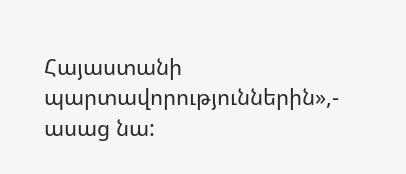Հայաստանի պարտավորություններին»,- ասաց նա: